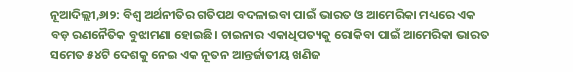ନୂଆଦିଲ୍ଲୀ,୬ା୨: ବିଶ୍ୱ ଅର୍ଥନୀତିର ଗତିପଥ ବଦଳାଇବା ପାଇଁ ଭାରତ ଓ ଆମେରିକା ମଧ୍ୟରେ ଏକ ବଡ଼ ରଣନୈତିକ ବୁଝାମଣା ହୋଇଛି। ଚାଇନାର ଏକାଧିପତ୍ୟକୁ ରୋକିବା ପାଇଁ ଆମେରିକା ଭାରତ ସମେତ ୫୪ଟି ଦେଶକୁ ନେଇ ଏକ ନୂତନ ଆନ୍ତର୍ଜାତୀୟ ଖଣିଜ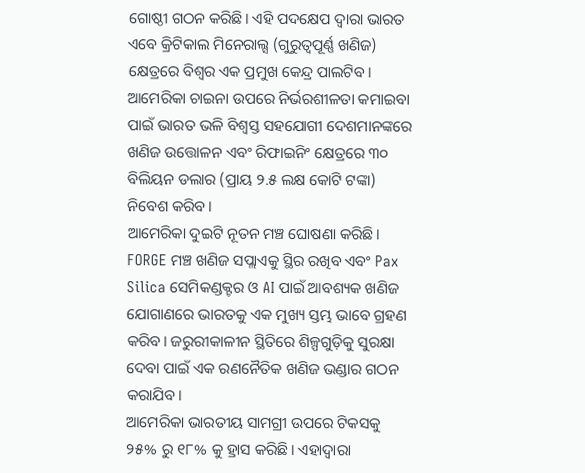ଗୋଷ୍ଠୀ ଗଠନ କରିଛି। ଏହି ପଦକ୍ଷେପ ଦ୍ୱାରା ଭାରତ ଏବେ କ୍ରିଟିକାଲ ମିନେରାଲ୍ସ (ଗୁରୁତ୍ୱପୂର୍ଣ୍ଣ ଖଣିଜ) କ୍ଷେତ୍ରରେ ବିଶ୍ୱର ଏକ ପ୍ରମୁଖ କେନ୍ଦ୍ର ପାଲଟିବ।
ଆମେରିକା ଚାଇନା ଉପରେ ନିର୍ଭରଶୀଳତା କମାଇବା ପାଇଁ ଭାରତ ଭଳି ବିଶ୍ୱସ୍ତ ସହଯୋଗୀ ଦେଶମାନଙ୍କରେ ଖଣିଜ ଉତ୍ତୋଳନ ଏବଂ ରିଫାଇନିଂ କ୍ଷେତ୍ରରେ ୩୦ ବିଲିୟନ ଡଲାର (ପ୍ରାୟ ୨.୫ ଲକ୍ଷ କୋଟି ଟଙ୍କା) ନିବେଶ କରିବ।
ଆମେରିକା ଦୁଇଟି ନୂତନ ମଞ୍ଚ ଘୋଷଣା କରିଛି। FORGE ମଞ୍ଚ ଖଣିଜ ସପ୍ଲାଏକୁ ସ୍ଥିର ରଖିବ ଏବଂ Pax Silica ସେମିକଣ୍ଡକ୍ଟର ଓ AI ପାଇଁ ଆବଶ୍ୟକ ଖଣିଜ ଯୋଗାଣରେ ଭାରତକୁ ଏକ ମୁଖ୍ୟ ସ୍ତମ୍ଭ ଭାବେ ଗ୍ରହଣ କରିବ। ଜରୁରୀକାଳୀନ ସ୍ଥିତିରେ ଶିଳ୍ପଗୁଡ଼ିକୁ ସୁରକ୍ଷା ଦେବା ପାଇଁ ଏକ ରଣନୈତିକ ଖଣିଜ ଭଣ୍ଡାର ଗଠନ କରାଯିବ।
ଆମେରିକା ଭାରତୀୟ ସାମଗ୍ରୀ ଉପରେ ଟିକସକୁ ୨୫% ରୁ ୧୮% କୁ ହ୍ରାସ କରିଛି। ଏହାଦ୍ୱାରା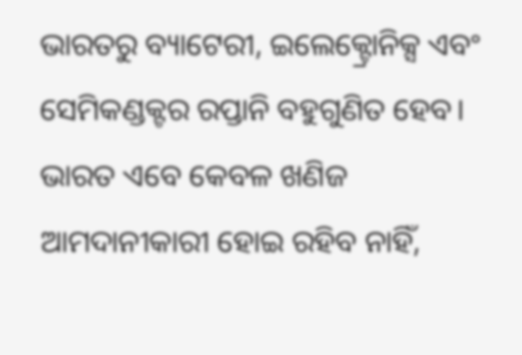ଭାରତରୁ ବ୍ୟାଟେରୀ, ଇଲେକ୍ଟ୍ରୋନିକ୍ସ ଏବଂ ସେମିକଣ୍ଡକ୍ଟର ରପ୍ତାନି ବହୁଗୁଣିତ ହେବ। ଭାରତ ଏବେ କେବଳ ଖଣିଜ ଆମଦାନୀକାରୀ ହୋଇ ରହିବ ନାହିଁ,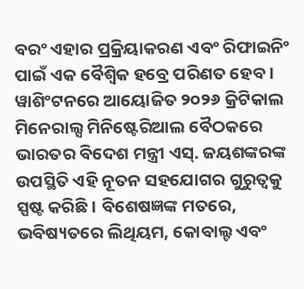ବରଂ ଏହାର ପ୍ରକ୍ରିୟାକରଣ ଏବଂ ରିଫାଇନିଂ ପାଇଁ ଏକ ବୈଶ୍ୱିକ ହବ୍ରେ ପରିଣତ ହେବ।
ୱାଶିଂଟନରେ ଆୟୋଜିତ ୨୦୨୬ କ୍ରିଟିକାଲ ମିନେରାଲ୍ସ ମିନିଷ୍ଟେରିଆଲ ବୈଠକରେ ଭାରତର ବିଦେଶ ମନ୍ତ୍ରୀ ଏସ୍. ଜୟଶଙ୍କରଙ୍କ ଉପସ୍ଥିତି ଏହି ନୂତନ ସହଯୋଗର ଗୁରୁତ୍ୱକୁ ସ୍ପଷ୍ଟ କରିଛି। ବିଶେଷଜ୍ଞଙ୍କ ମତରେ, ଭବିଷ୍ୟତରେ ଲିଥିୟମ, କୋବାଲ୍ଟ ଏବଂ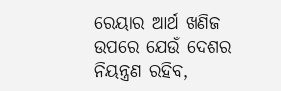ରେୟାର ଆର୍ଥ ଖଣିଜ ଉପରେ ଯେଉଁ ଦେଶର ନିୟନ୍ତ୍ରଣ ରହିବ,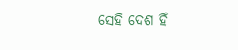ସେହି ଦେଶ ହିଁ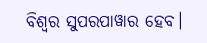ବିଶ୍ୱର ସୁପରପାୱାର ହେବ।